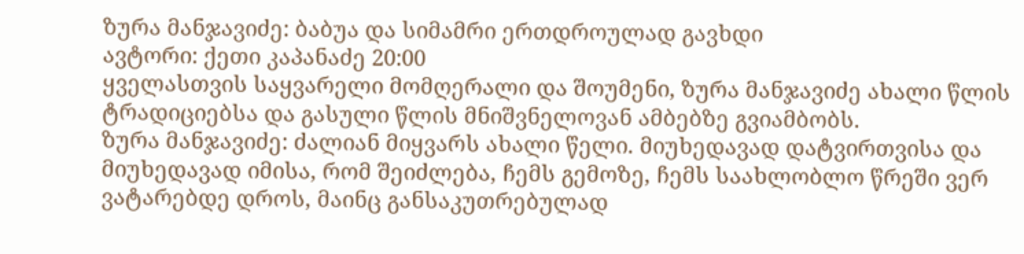ზურა მანჯავიძე: ბაბუა და სიმამრი ერთდროულად გავხდი
ავტორი: ქეთი კაპანაძე 20:00
ყველასთვის საყვარელი მომღერალი და შოუმენი, ზურა მანჯავიძე ახალი წლის ტრადიციებსა და გასული წლის მნიშვნელოვან ამბებზე გვიამბობს.
ზურა მანჯავიძე: ძალიან მიყვარს ახალი წელი. მიუხედავად დატვირთვისა და მიუხედავად იმისა, რომ შეიძლება, ჩემს გემოზე, ჩემს საახლობლო წრეში ვერ ვატარებდე დროს, მაინც განსაკუთრებულად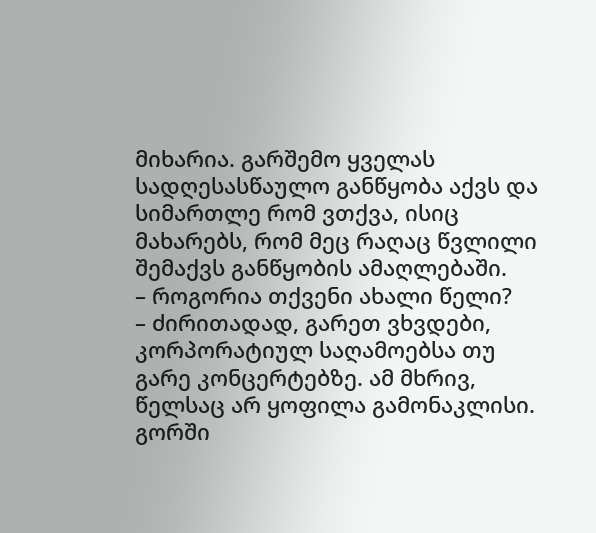მიხარია. გარშემო ყველას სადღესასწაულო განწყობა აქვს და სიმართლე რომ ვთქვა, ისიც მახარებს, რომ მეც რაღაც წვლილი შემაქვს განწყობის ამაღლებაში.
– როგორია თქვენი ახალი წელი?
– ძირითადად, გარეთ ვხვდები, კორპორატიულ საღამოებსა თუ გარე კონცერტებზე. ამ მხრივ, წელსაც არ ყოფილა გამონაკლისი. გორში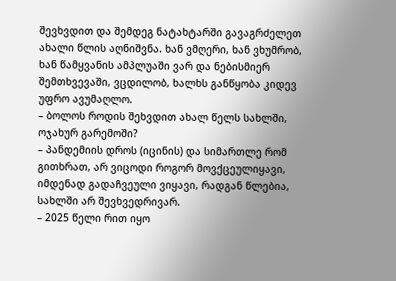შევხვდით და შემდეგ ნატახტარში გავაგრძელეთ ახალი წლის აღნიშვნა. ხან ვმღერი, ხან ვხუმრობ, ხან წამყვანის ამპლუაში ვარ და ნებისმიერ შემთხვევაში, ვცდილობ, ხალხს განწყობა კიდევ უფრო ავუმაღლო.
– ბოლოს როდის შეხვდით ახალ წელს სახლში, ოჯახურ გარემოში?
– პანდემიის დროს (იცინის) და სიმართლე რომ გითხრათ, არ ვიცოდი როგორ მოვქცეულიყავი, იმდენად გადაჩვეული ვიყავი, რადგან წლებია, სახლში არ შევხვედრივარ.
– 2025 წელი რით იყო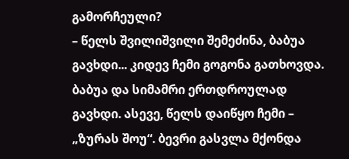გამორჩეული?
– წელს შვილიშვილი შემეძინა, ბაბუა გავხდი... კიდევ ჩემი გოგონა გათხოვდა. ბაბუა და სიმამრი ერთდროულად გავხდი. ასევე, წელს დაიწყო ჩემი – „ზურას შოუ“. ბევრი გასვლა მქონდა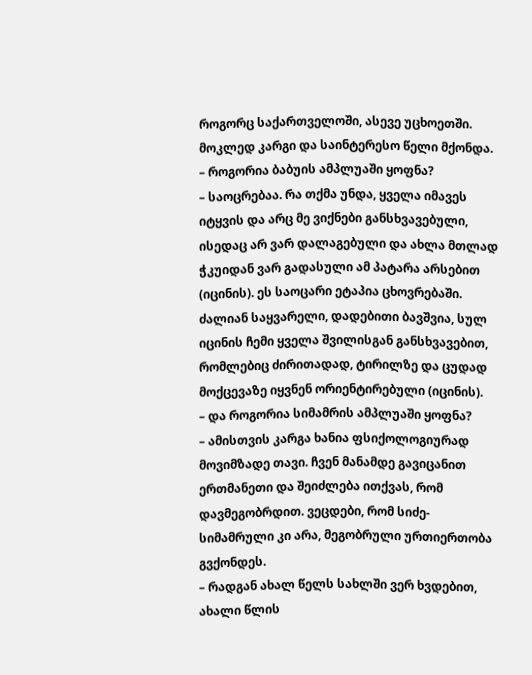როგორც საქართველოში, ასევე უცხოეთში. მოკლედ კარგი და საინტერესო წელი მქონდა.
– როგორია ბაბუის ამპლუაში ყოფნა?
– საოცრებაა. რა თქმა უნდა, ყველა იმავეს იტყვის და არც მე ვიქნები განსხვავებული, ისედაც არ ვარ დალაგებული და ახლა მთლად ჭკუიდან ვარ გადასული ამ პატარა არსებით (იცინის). ეს საოცარი ეტაპია ცხოვრებაში. ძალიან საყვარელი, დადებითი ბავშვია, სულ იცინის ჩემი ყველა შვილისგან განსხვავებით, რომლებიც ძირითადად, ტირილზე და ცუდად მოქცევაზე იყვნენ ორიენტირებული (იცინის).
– და როგორია სიმამრის ამპლუაში ყოფნა?
– ამისთვის კარგა ხანია ფსიქოლოგიურად მოვიმზადე თავი. ჩვენ მანამდე გავიცანით ერთმანეთი და შეიძლება ითქვას, რომ დავმეგობრდით. ვეცდები, რომ სიძე-სიმამრული კი არა, მეგობრული ურთიერთობა გვქონდეს.
– რადგან ახალ წელს სახლში ვერ ხვდებით, ახალი წლის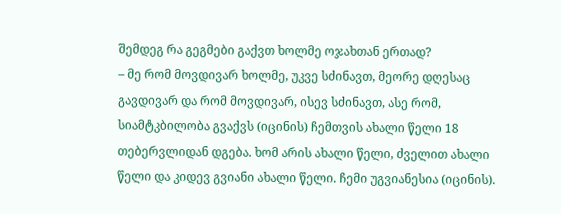შემდეგ რა გეგმები გაქვთ ხოლმე ოჯახთან ერთად?
– მე რომ მოვდივარ ხოლმე, უკვე სძინავთ, მეორე დღესაც გავდივარ და რომ მოვდივარ, ისევ სძინავთ, ასე რომ, სიამტკბილობა გვაქვს (იცინის) ჩემთვის ახალი წელი 18 თებერვლიდან დგება. ხომ არის ახალი წელი, ძველით ახალი წელი და კიდევ გვიანი ახალი წელი. ჩემი უგვიანესია (იცინის).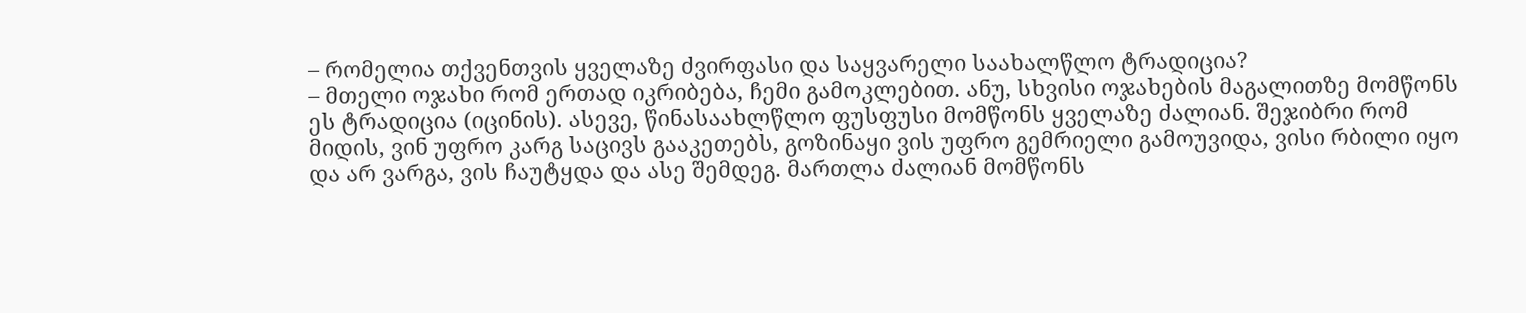– რომელია თქვენთვის ყველაზე ძვირფასი და საყვარელი საახალწლო ტრადიცია?
– მთელი ოჯახი რომ ერთად იკრიბება, ჩემი გამოკლებით. ანუ, სხვისი ოჯახების მაგალითზე მომწონს ეს ტრადიცია (იცინის). ასევე, წინასაახლწლო ფუსფუსი მომწონს ყველაზე ძალიან. შეჯიბრი რომ მიდის, ვინ უფრო კარგ საცივს გააკეთებს, გოზინაყი ვის უფრო გემრიელი გამოუვიდა, ვისი რბილი იყო და არ ვარგა, ვის ჩაუტყდა და ასე შემდეგ. მართლა ძალიან მომწონს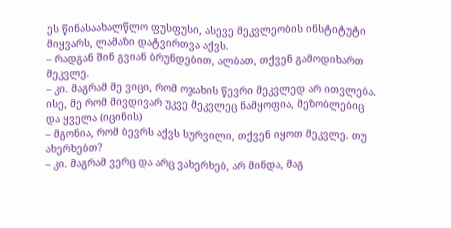ეს წინასაახალწლო ფუსფუსი, ასევე მეკვლეობის ინსტიტუტი მიყვარს, ლამაზი დატვირთვა აქვს.
– რადგან შინ გვიან ბრუნდებით, ალბათ, თქვენ გამოდიხართ მეკვლე.
– კი. მაგრამ მე ვიცი, რომ ოჯახის წევრი მეკვლედ არ ითვლება. ისე, მე რომ მივდივარ უკვე მეკვლეც ნამყოფია, მეზობლებიც და ყველა (იცინის)
– მგონია, რომ ბევრს აქვს სურვილი, თქვენ იყოთ მეკვლე. თუ ახერხებთ?
– კი. მაგრამ ვერც და არც ვახერხებ, არ მინდა, მაგ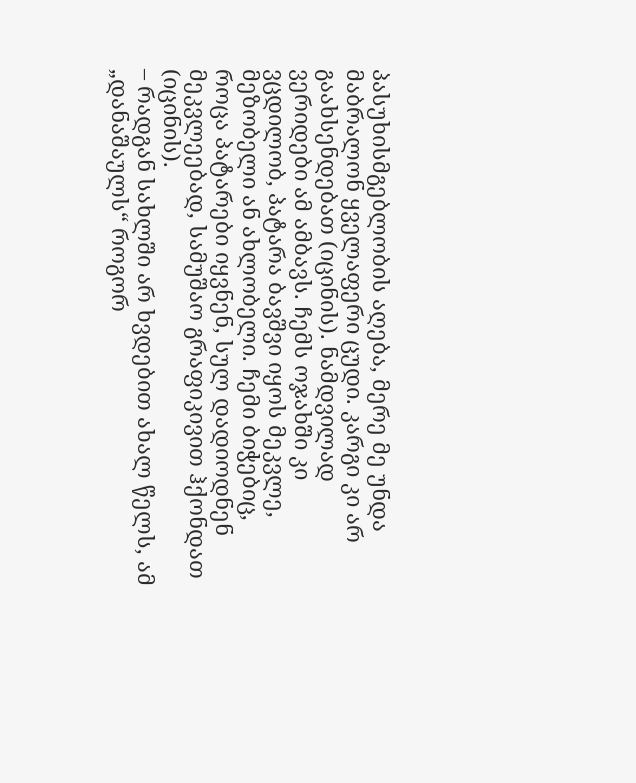პასუხისმგებლობის აღება, მერე მე უნდა მაბრალონ ყველაფერი ცუდი. კარგი კი არ გაახსენდებათ (იცინის). ნამდვილად ვერიდები ამ ამბავს. ჩემს ოჯახში კი ვცდილობ, პატარა ბავშვი იყოს მეკვლე, მეზობელი ან ახლობელი. ჩემი ბიჭებიც, როცა პატარები იყვნენ, სულ დადიოდნენ მეკვლეებად, სამუშაო გრაფიკივით ჰქონდათ (იცინის).
– რადგან სახლში არ ხვდებით ახალ წელს, ამ „დანაშაულს“ როგორ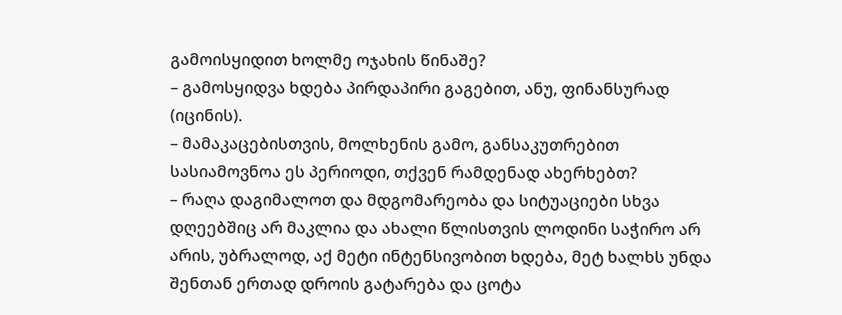გამოისყიდით ხოლმე ოჯახის წინაშე?
– გამოსყიდვა ხდება პირდაპირი გაგებით, ანუ, ფინანსურად (იცინის).
– მამაკაცებისთვის, მოლხენის გამო, განსაკუთრებით სასიამოვნოა ეს პერიოდი, თქვენ რამდენად ახერხებთ?
– რაღა დაგიმალოთ და მდგომარეობა და სიტუაციები სხვა დღეებშიც არ მაკლია და ახალი წლისთვის ლოდინი საჭირო არ არის, უბრალოდ, აქ მეტი ინტენსივობით ხდება, მეტ ხალხს უნდა შენთან ერთად დროის გატარება და ცოტა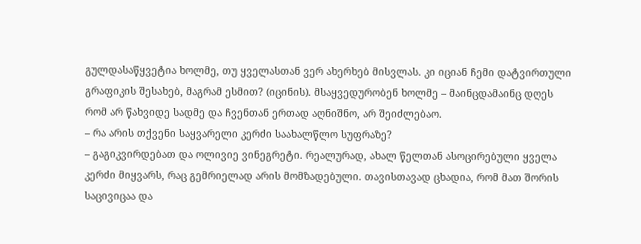გულდასაწყვეტია ხოლმე, თუ ყველასთან ვერ ახერხებ მისვლას. კი იციან ჩემი დატვირთული გრაფიკის შესახებ, მაგრამ ესმით? (იცინის). მსაყვედურობენ ხოლმე – მაინცდამაინც დღეს რომ არ წახვიდე სადმე და ჩვენთან ერთად აღნიშნო, არ შეიძლებაო.
– რა არის თქვენი საყვარელი კერძი საახალწლო სუფრაზე?
– გაგიკვირდებათ და ოლივიე ვინეგრეტი. რეალურად, ახალ წელთან ასოცირებული ყველა კერძი მიყვარს, რაც გემრიელად არის მომზადებული. თავისთავად ცხადია, რომ მათ შორის საცივიცაა და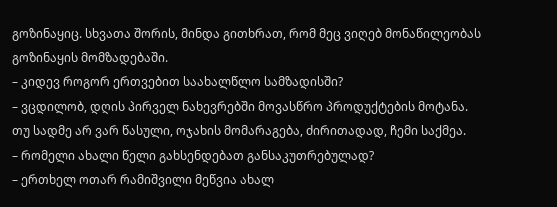გოზინაყიც. სხვათა შორის, მინდა გითხრათ, რომ მეც ვიღებ მონაწილეობას გოზინაყის მომზადებაში.
– კიდევ როგორ ერთვებით საახალწლო სამზადისში?
– ვცდილობ, დღის პირველ ნახევრებში მოვასწრო პროდუქტების მოტანა. თუ სადმე არ ვარ წასული, ოჯახის მომარაგება, ძირითადად, ჩემი საქმეა.
– რომელი ახალი წელი გახსენდებათ განსაკუთრებულად?
– ერთხელ ოთარ რამიშვილი მეწვია ახალ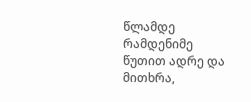წლამდე რამდენიმე წუთით ადრე და მითხრა,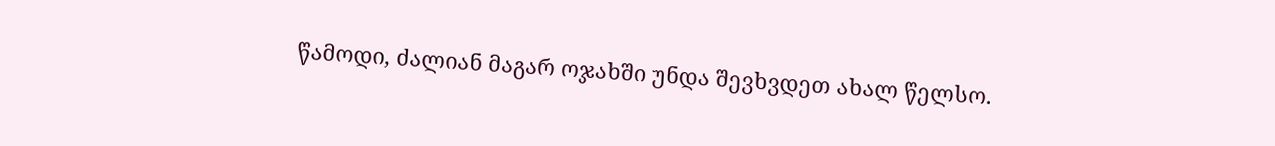წამოდი, ძალიან მაგარ ოჯახში უნდა შევხვდეთ ახალ წელსო.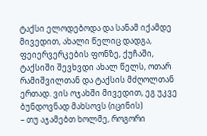ტაქსი ელოდებოდა და სანამ იქამდე მივედით, ახალი წელიც დადგა, ფეიერვერკების ფონზე, ქუჩაში, ტაქსიში შევხვდი ახალ წელს, ოთარ რამიშვილთან და ტაქსის მძღოლთან ერთად. ვის ოჯახში მივედით, ეგ უკვე ბუნდოვნად მახსოვს (იცინის)
– თუ აჯამებთ ხოლმე, როგორი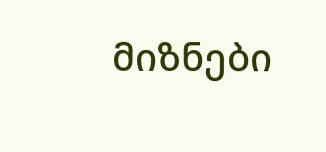მიზნები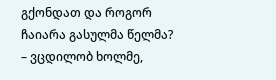გქონდათ და როგორ ჩაიარა გასულმა წელმა?
– ვცდილობ ხოლმე,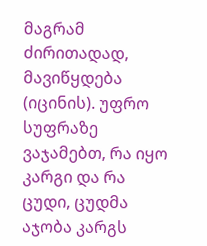მაგრამ ძირითადად, მავიწყდება (იცინის). უფრო სუფრაზე ვაჯამებთ, რა იყო კარგი და რა ცუდი, ცუდმა აჯობა კარგს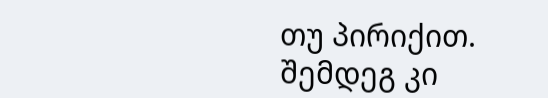თუ პირიქით. შემდეგ კი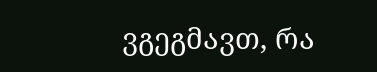ვგეგმავთ, რა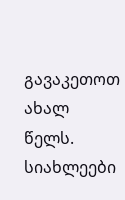გავაკეთოთ ახალ წელს.
სიახლეები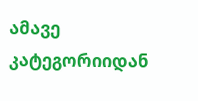ამავე კატეგორიიდან